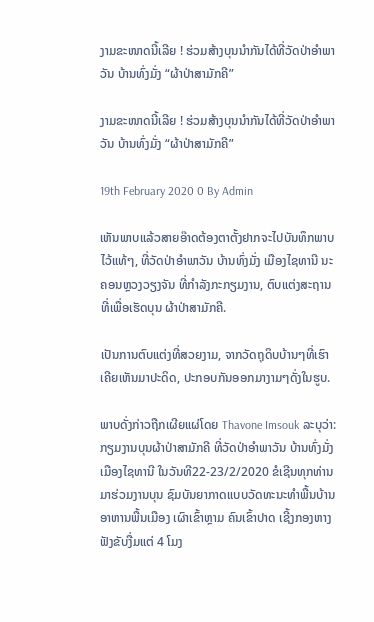ງາມຂະໜາດນີ້ເລີຍ ! ຮ່ວມສ້າງບຸນນໍາກັນໄດ້ທີ່ວັດປ່າອຳພາວັນ ບ້ານທົ່ງມັ່ງ “ຜ້າປ່າສາມັກຄີ”

ງາມຂະໜາດນີ້ເລີຍ ! ຮ່ວມສ້າງບຸນນໍາກັນໄດ້ທີ່ວັດປ່າອຳພາວັນ ບ້ານທົ່ງມັ່ງ “ຜ້າປ່າສາມັກຄີ”

19th February 2020 0 By Admin

ເຫັນພາບແລ້ວສາຍອ໊າດຕ້ອງຕາຕັ້ງຢາກຈະໄປບັນທຶກພາບໄວ້ແທ້ໆ, ທີ່ວັດປ່າອຳພາວັນ ບ້ານທົ່ງມັ່ງ ເມືອງໄຊທານີ ນະຄອນຫຼວງວຽງຈັນ ທີ່ກໍາລັງກະກຽມງານ, ຕົບແຕ່ງສະຖານທີ່ເພື່ອເຮັດບຸນ ຜ້າປ່າສາມັກຄີ.

ເປັນການຕົບແຕ່ງທີ່ສວຍງາມ, ຈາກວັດຖຸດິບບ້ານໆທີ່ເຮົາເຄີຍເຫັນມາປະດິດ, ປະກອບກັນອອກມາງາມໆດັ່ງໃນຮູບ.

ພາບດັ່ງກ່າວຖືກເຜີຍແຜ່ໂດຍ Thavone Imsouk ລະບຸວ່າ: ກຽມງານບຸນຜ້າປ່າສາມັກຄີ ທີ່ວັດປ່າອຳພາວັນ ບ້ານທົ່ງມັ່ງ ເມືອງໄຊທານີ ໃນວັນທີ22-23/2/2020 ຂໍເຊີນທຸກທ່ານມາຮ່ວມງານບຸນ ຊົມບັນຍາກາດແບບວັດທະນະທຳພື້ນບ້ານ ອາຫານພື້ນເມືອງ ເຜົາເຂົ້າຫຼາມ ຄົນເຂົ້າປາດ ເຊີ້ງກອງຫາງ ຟັງຂັບງື່ມແຕ່ 4 ໂມງ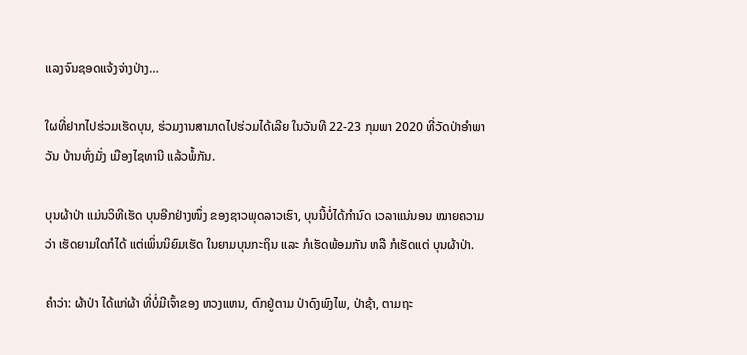ແລງຈົນຊອດແຈ້ງຈ່າງປ່າງ…

ໃຜທີ່ຢາກໄປຮ່ວມເຮັດບຸນ, ຮ່ວມງານສາມາດໄປຮ່ວມໄດ້ເລີຍ ໃນວັນທີ 22-23 ກຸມພາ 2020 ທີ່ວັດປ່າອຳພາວັນ ບ້ານທົ່ງມັ່ງ ເມືອງໄຊທານີ ແລ້ວພໍ້ກັນ.

ບຸນຜ້າປ່າ ແມ່ນວິທີເຮັດ ບຸນອີກຢ່າງໜຶ່ງ ຂອງຊາວພຸດລາວເຮົາ, ບຸນນີ້ບໍ່ໄດ້ກໍານົດ ເວລາແນ່ນອນ ໝາຍຄວາມວ່າ ເຮັດຍາມໃດກໍໄດ້ ແຕ່ເພິ່ນນິຍົມເຮັດ ໃນຍາມບຸນກະຖິນ ແລະ ກໍເຮັດພ້ອມກັນ ຫລື ກໍເຮັດແຕ່ ບຸນຜ້າປ່າ.

ຄໍາວ່າ: ຜ້າປ່າ ໄດ້ແກ່ຜ້າ ທີ່ບໍ່ມີເຈົ້າຂອງ ຫວງແຫນ, ຕົກຢູ່ຕາມ ປ່າດົງພົງໄພ, ປ່າຊ້າ, ຕາມຖະ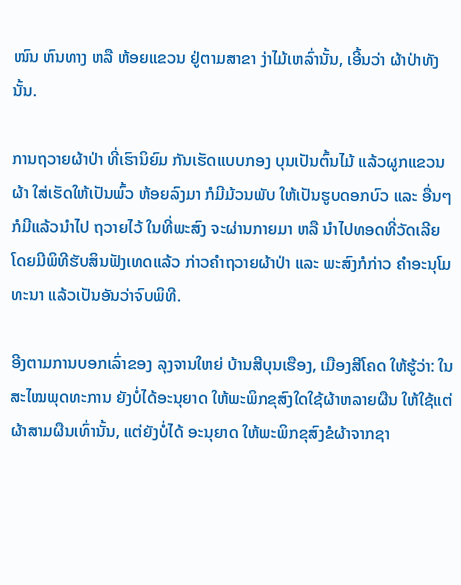ໜົນ ຫົນທາງ ຫລື ຫ້ອຍແຂວນ ຢູ່ຕາມສາຂາ ງ່າໄມ້ເຫລົ່ານັ້ນ, ເອີ້ນວ່າ ຜ້າປ່າທັງນັ້ນ.

ການຖວາຍຜ້າປ່າ ທີ່ເຮົານິຍົມ ກັນເຮັດແບບກອງ ບຸນເປັນຕົ້ນໄມ້ ແລ້ວຜູກແຂວນຜ້າ ໃສ່ເຮັດໃຫ້ເປັນພົ້ວ ຫ້ອຍລົງມາ ກໍມີມ້ວນພັບ ໃຫ້ເປັນຮູບດອກບົວ ແລະ ອື່ນໆ ກໍມີແລ້ວນໍາໄປ ຖວາຍໄວ້ ໃນທີ່ພະສົງ ຈະຜ່ານກາຍມາ ຫລື ນໍາໄປທອດທີ່ວັດເລີຍ ໂດຍມີພິທີຮັບສິນຟັງເທດແລ້ວ ກ່າວຄໍາຖວາຍຜ້າປ່າ ແລະ ພະສົງກໍກ່າວ ຄໍາອະນຸໂມທະນາ ແລ້ວເປັນອັນວ່າຈົບພິທີ.

ອີງຕາມການບອກເລົ່າຂອງ ລຸງຈານໃຫຍ່ ບ້ານສີບຸນເຮືອງ, ເມືອງສີໂຄດ ໃຫ້ຮູ້ວ່າ: ໃນສະໄໝພຸດທະການ ຍັງບໍ່ໄດ້ອະນຸຍາດ ໃຫ້ພະພິກຂຸສົງໃດໃຊ້ຜ້າຫລາຍຜືນ ໃຫ້ໃຊ້ແຕ່ຜ້າສາມຜືນເທົ່ານັ້ນ, ແຕ່ຍັງບໍ່ໄດ້ ອະນຸຍາດ ໃຫ້ພະພິກຂຸສົງຂໍຜ້າຈາກຊາ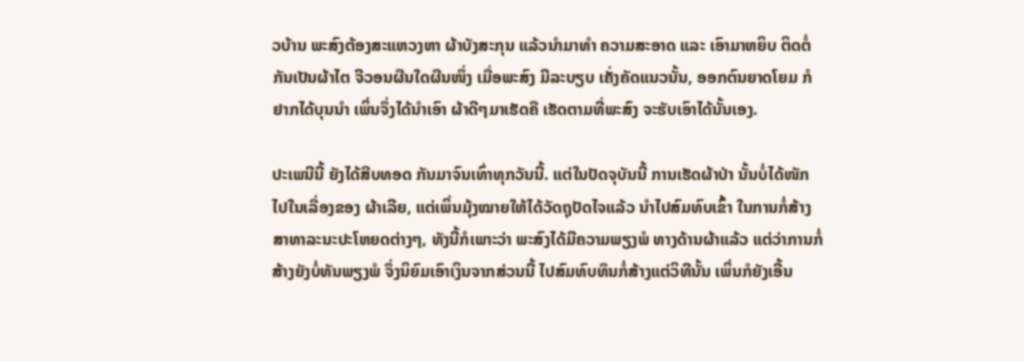ວບ້ານ ພະສົງຕ້ອງສະແຫວງຫາ ຜ້າບັງສະກຸນ ແລ້ວນໍາມາທໍາ ຄວາມສະອາດ ແລະ ເອົາມາຫຍິບ ຕິດຕໍ່ກັນເປັນຜ້າໄຕ ຈີວອນຜືນໃດຜືນໜຶ່ງ ເມື່ອພະສົງ ມີລະບຽບ ເຄັ່ງຄັດແນວນັ້ນ, ອອກຕົນຍາດໂຍມ ກໍຢາກໄດ້ບຸນນໍາ ເພິ່ນຈຶ່ງໄດ້ນໍາເອົາ ຜ້າດີໆມາເຮັດຄື ເຮັດຕາມທີ່ພະສົງ ຈະຮັບເອົາໄດ້ນັ້ນເອງ.

ປະເພນີນີ້ ຍັງໄດ້ສືບທອດ ກັນມາຈົນເທົ່າທຸກວັນນີ້. ແຕ່ໃນປັດຈຸບັນນີ້ ການເຮັດຜ້າປ່າ ນັ້ນບໍ່ໄດ້ໜັກ ໄປໃນເລື່ອງຂອງ ຜ້າເລີຍ, ແຕ່ເພິ່ນມຸ້ງໝາຍໃຫ້ໄດ້ວັດຖຸປັດໄຈແລ້ວ ນໍາໄປສົມທົບເຂົ້າ ໃນການກໍ່ສ້າງ ສາທາລະນະປະໂຫຍດຕ່າງໆ, ທັງນີ້ກໍເພາະວ່າ ພະສົງໄດ້ມີຄວາມພຽງພໍ ທາງດ້ານຜ້າແລ້ວ ແຕ່ວ່າການກໍ່ສ້າງຍັງບໍ່ທັນພຽງພໍ ຈຶ່ງນິຍົມເອົາເງິນຈາກສ່ວນນີ້ ໄປສົມທົບທຶນກໍ່ສ້າງແຕ່ວິທີນັ້ນ ເພິ່ນກໍຍັງເອີ້ນ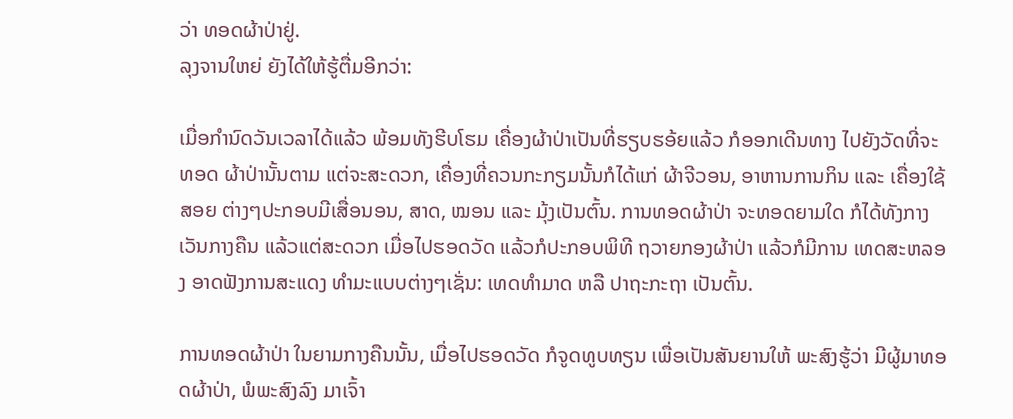ວ່າ ທອດຜ້າປ່າຢູ່.
ລຸງຈານໃຫຍ່ ຍັງໄດ້ໃຫ້ຮູ້ຕື່ມອີກວ່າ:

ເມື່ອກໍານົດວັນເວລາໄດ້ແລ້ວ ພ້ອມທັງຮີບໂຮມ ເຄື່ອງຜ້າປ່າເປັນທີ່ຮຽບຮອ້ຍແລ້ວ ກໍອອກເດີນທາງ ໄປຍັງວັດທີ່ຈະທອດ ຜ້າປ່ານັ້ນຕາມ ແຕ່ຈະສະດວກ, ເຄື່ອງທີ່ຄວນກະກຽມນັ້ນກໍໄດ້ແກ່ ຜ້າຈີວອນ, ອາຫານການກິນ ແລະ ເຄື່ອງໃຊ້ສອຍ ຕ່າງໆປະກອບມີເສື່ອນອນ, ສາດ, ໝອນ ແລະ ມຸ້ງເປັນຕົ້ນ. ການທອດຜ້າປ່າ ຈະທອດຍາມໃດ ກໍໄດ້ທັງກາງເວັນກາງຄືນ ແລ້ວແຕ່ສະດວກ ເມື່ອໄປຮອດວັດ ແລ້ວກໍປະກອບພິທີ ຖວາຍກອງຜ້າປ່າ ແລ້ວກໍມີການ ເທດສະຫລອງ ອາດຟັງການສະແດງ ທໍາມະແບບຕ່າງໆເຊັ່ນ: ເທດທໍາມາດ ຫລື ປາຖະກະຖາ ເປັນຕົ້ນ.

ການທອດຜ້າປ່າ ໃນຍາມກາງຄືນນັ້ນ, ເມື່ອໄປຮອດວັດ ກໍຈູດທູບທຽນ ເພື່ອເປັນສັນຍານໃຫ້ ພະສົງຮູ້ວ່າ ມີຜູ້ມາທອດຜ້າປ່າ, ພໍພະສົງລົງ ມາເຈົ້າ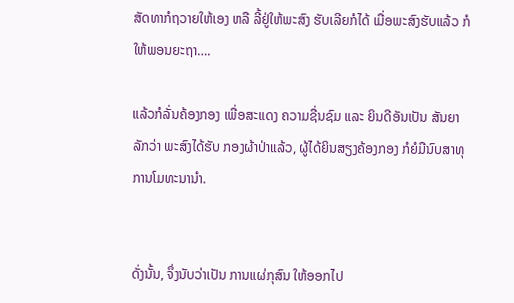ສັດທາກໍຖວາຍໃຫ້ເອງ ຫລື ລີ້ຢູ່ໃຫ້ພະສົງ ຮັບເລີຍກໍໄດ້ ເມື່ອພະສົງຮັບແລ້ວ ກໍໃຫ້ພອນຍະຖາ….

ແລ້ວກໍລັ່ນຄ້ອງກອງ ເພື່ອສະແດງ ຄວາມຊື່ນຊົມ ແລະ ຍິນດີອັນເປັນ ສັນຍາລັກວ່າ ພະສົງໄດ້ຮັບ ກອງຜ້າປ່າແລ້ວ, ຜູ້ໄດ້ຍິນສຽງຄ້ອງກອງ ກໍຍໍມືນົບສາທຸ ການໂມທະນານໍາ.


ດັ່ງນັ້ນ, ຈຶ່ງນັບວ່າເປັນ ການແຜ່ກຸສົນ ໃຫ້ອອກໄປ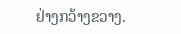ຢ່າງກວ້າງຂວາງ.